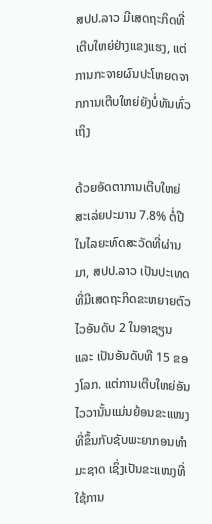ສປປ.ລາວ ມີເສດຖະກິດທີ່ເຕີບໃຫຍ່ຢ່າງແຂງແຮງ, ແຕ່ການກະຈາຍຜົນປະໂຫຍດຈາກການເຕີບໃຫຍ່ຍັງບໍ່ທັນທົ່ວເຖິງ

ດ້ວຍອັດຕາການເຕີບໃຫຍ່ສະເລ່ຍປະມານ 7.8% ຕໍ່ປີ ໃນໄລຍະທົດສະວັດທີ່ຜ່ານມາ, ສປປ.ລາວ ເປັນປະເທດທີ່ມີເສດຖະກິດຂະຫຍາຍຕົວໄວອັນດັບ 2 ໃນອາຊຽນ ແລະ ເປັນອັນດັບທີ 15 ຂອງໂລກ. ແຕ່ການເຕີບໃຫຍ່ອັນໄວວານັ້ນແມ່ນຍ້ອນຂະແໜງທີ່ຂຶ້ນກັບຊັບພະຍາກອນທຳມະຊາດ ເຊິ່ງເປັນຂະແໜງທີ່ໃຊ້ການ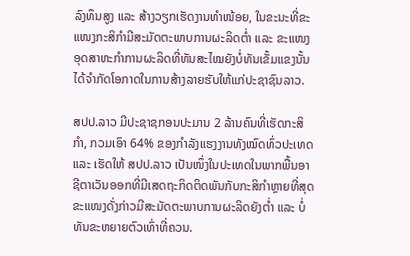ລົງທຶນສູງ ແລະ ສ້າງວຽກເຮັດງານທຳໜ້ອຍ, ໃນຂະນະທີ່ຂະແໜງກະສິກຳມີສະມັດຕະພາບການຜະລິດຕ່ຳ ແລະ ຂະແໜງອຸດສາຫະກຳການຜະລິດທີ່ທັນສະໄໝຍັງບໍ່ທັນເຂັ້ມແຂງນັ້ນໄດ້ຈຳກັດໂອກາດໃນການສ້າງລາຍຮັບໃຫ້ແກ່ປະຊາຊົນລາວ.

ສປປ.ລາວ ມີປະຊາຊກອນປະມານ 2 ລ້ານຄົນທີ່ເຮັດກະສິກຳ, ກວມເອົາ 64% ຂອງກຳລັງແຮງງານທັງໝົດທົ່ວປະເທດ ແລະ ເຮັດໃຫ້ ສປປ.ລາວ ເປັນໜຶ່ງໃນປະເທດໃນພາກພື້ນອາຊີຕາເວັນອອກທີ່ມີເສດຖະກິດຕິດພັນກັບກະສິກຳຫຼາຍທີ່ສຸດ ຂະແໜງດັ່ງກ່າວມີສະມັດຕະພາບການຜະລິດຍັງຕ່ຳ ແລະ ບໍ່ທັນຂະຫຍາຍຕົວເທົ່າທີ່ຄວນ.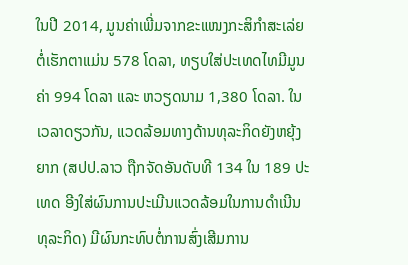ໃນປີ 2014, ມູນຄ່າເພີ່ມຈາກຂະແໜງກະສິກຳສະເລ່ຍຕໍ່ເຮັກຕາແມ່ນ 578 ໂດລາ, ທຽບໃສ່ປະເທດໄທມີມູນຄ່າ 994 ໂດລາ ແລະ ຫວຽດນາມ 1,380 ໂດລາ. ໃນເວລາດຽວກັນ, ແວດລ້ອມທາງດ້ານທຸລະກິດຍັງຫຍຸ້ງຍາກ (ສປປ.ລາວ ຖືກຈັດອັນດັບທີ 134 ໃນ 189 ປະເທດ ອີງໃສ່ຜົນການປະເມີນແວດລ້ອມໃນການດຳເນີນທຸລະກິດ) ມີຜົນກະທົບຕໍ່ການສົ່ງເສີມການ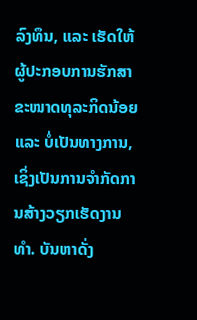ລົງທຶນ, ແລະ ເຮັດໃຫ້ຜູ້ປະກອບການຮັກສາຂະໜາດທຸລະກິດນ້ອຍ ແລະ ບໍ່ເປັນທາງການ, ເຊິ່ງເປັນການຈຳກັດການສ້າງວຽກເຮັດງານທຳ. ບັນຫາດັ່ງ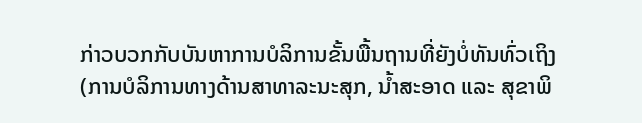ກ່າວບວກກັບບັນຫາການບໍລິການຂັ້ນພື້ນຖານທີ່ຍັງບໍ່ທັນທົ່ວເຖິງ (ການບໍລິການທາງດ້ານສາທາລະນະສຸກ, ນໍ້າສະອາດ ແລະ ສຸຂາພິ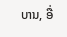ບານ, ອື່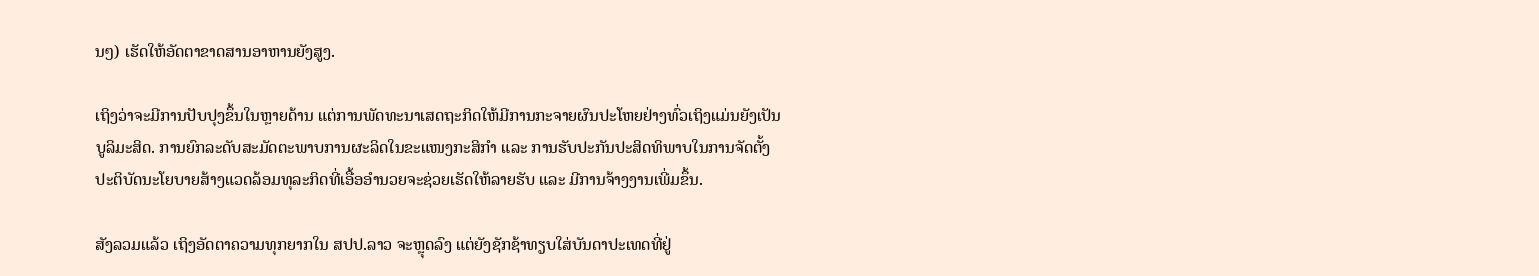ນໆ) ເຮັດໃຫ້ອັດຕາຂາດສານອາຫານຍັງສູງ.

ເຖິງວ່າຈະມີການປັບປຸງຂຶ້ນໃນຫຼາຍດ້ານ ແຕ່ການພັດທະນາເສດຖະກິດໃຫ້ມີການກະຈາຍຜົນປະໂຫຍຢ່າງທົ່ວເຖິງແມ່ນຍັງເປັນບູລິມະສິດ. ການຍົກລະດັບສະມັດຕະພາບການຜະລິດໃນຂະແໜງກະສິກຳ ແລະ ການຮັບປະກັນປະສິດທິພາບໃນການຈັດຕັ້ງປະຕິບັດນະໂຍບາຍສ້າງແວດລ້ອມທຸລະກິດທີ່ເອື້ອອຳນວຍຈະຊ່ວຍເຮັດໃຫ້ລາຍຮັບ ແລະ ມີການຈ້າງງານເພີ່ມຂຶ້ນ.

ສັງລວມແລ້ວ ເຖິງອັດຕາຄວາມທຸກຍາກໃນ ສປປ.ລາວ ຈະຫຼຸດລົງ ແຕ່ຍັງຊັກຊ້າທຽບໃສ່ບັນດາປະເທດທີ່ຢູ່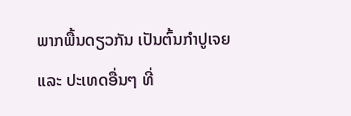ພາກພື້ນດຽວກັນ ເປັນຕົ້ນກຳປູເຈຍ ແລະ ປະເທດອື່ນໆ ທີ່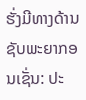ຮັ່ງມີທາງດ້ານຊັບພະຍາກອນເຊັ່ນ: ປະ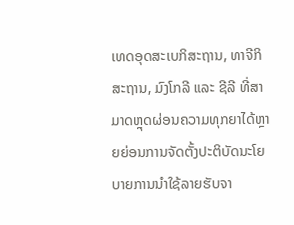ເທດອຸດສະເບກິສະຖານ, ທາຈີກິສະຖານ, ມົງໂກລີ ແລະ ຊີລີ ທີ່ສາມາດຫຼຸດຜ່ອນຄວາມທຸກຍາໄດ້ຫຼາຍຍ່ອນການຈັດຕັ້ງປະຕິບັດນະໂຍບາຍການນຳໃຊ້ລາຍຮັບຈາ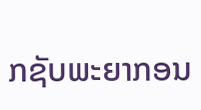ກຊັບພະຍາກອນ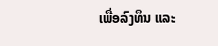ເພື່ອລົງທຶນ ແລະ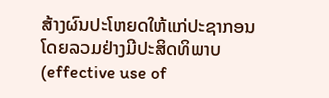ສ້າງຜົນປະໂຫຍດໃຫ້ແກ່ປະຊາກອນໂດຍລວມຢ່າງມີປະສິດທິພາບ (effective use of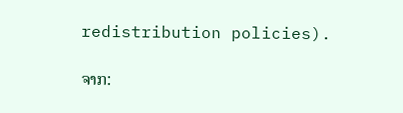redistribution policies).

ຈາກ: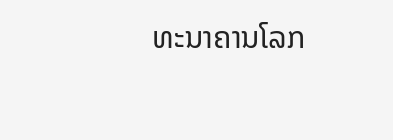ທະນາຄານໂລກ